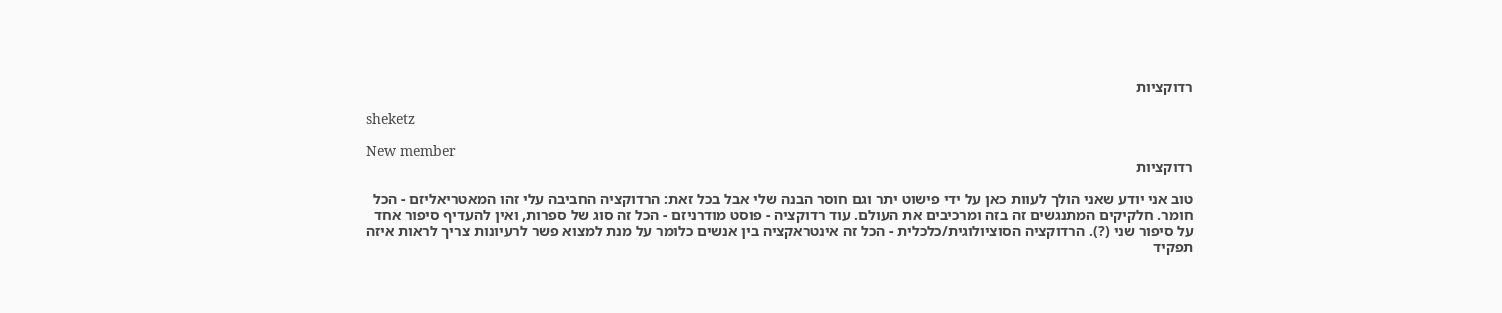רדוקציות

sheketz

New member
רדוקציות

טוב אני יודע שאני הולך לעוות כאן על ידי פישוט יתר וגם חוסר הבנה שלי אבל בכל זאת: הרדוקציה החביבה עלי זהו המאטריאליזם - הכל חומר. חלקיקים המתנגשים זה בזה ומרכיבים את העולם. עוד רדוקציה - פוסט מודרניזם - הכל זה סוג של ספרות, ואין להעדיף סיפור אחד על סיפור שני (?). הרדוקציה הסוציולוגית/כלכלית - הכל זה אינטראקציה בין אנשים כלומר על מנת למצוא פשר לרעיונות צריך לראות איזה תפקיד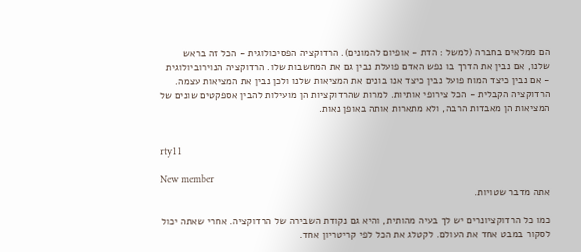הם ממלאים בחברה (למשל : הדת - אופיום להמונים). הרדוקציה הפסיכולוגית - הכל זה בראש שלנו, אם נבין את הדרך בו נפש האדם פועלת נבין גם את המחשבות שלו. הרדוקציה הנוירוביולוגית - אם נבין כיצד המוח פועל נבין כיצד אנו בונים את המציאות שלנו ולכן נבין את המציאות עצמה. הרדוקציה הקבלית - הכל צירופי אותיות. למרות שהרדוקציות הן מועילות להבין אספקטים שונים של המציאות הן מאבדות הרבה, ולא מתארות אותה באופן נאות.


rty11

New member
אתה מדבר שטויות.

כמו כל הרדוקציונרים יש לך בעיה מהותית, והיא גם נקודת השבירה של הרדוקציה. אחרי שאתה יכול לסקור במבט אחד את העולם. לקטלג את הכל לפי קריטריון אחד.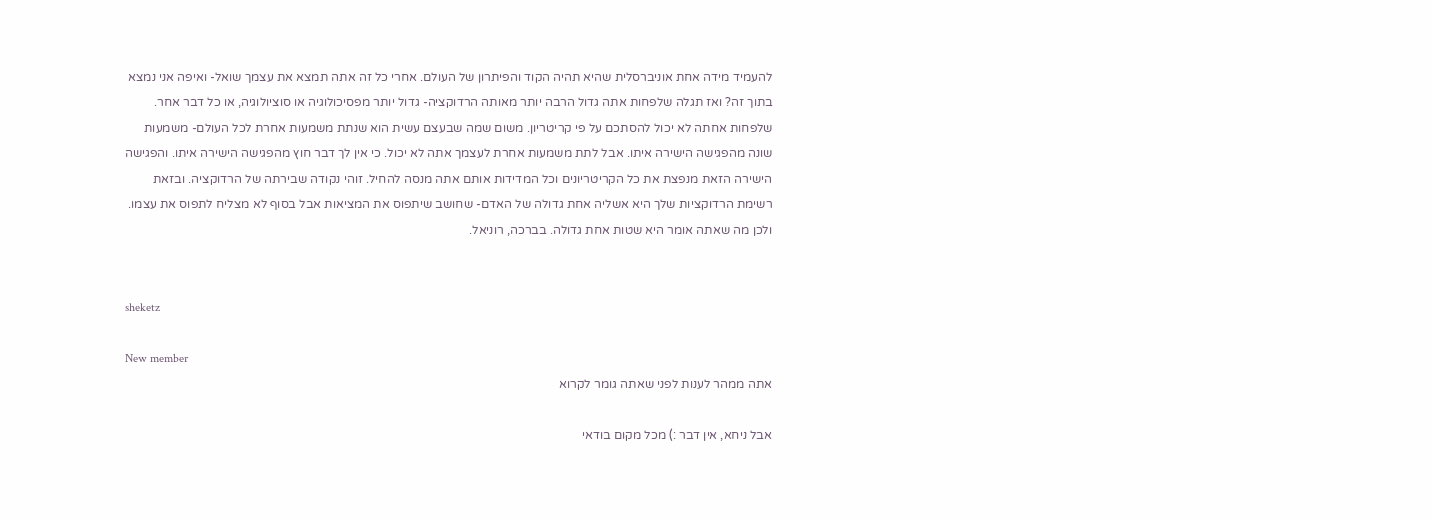להעמיד מידה אחת אוניברסלית שהיא תהיה הקוד והפיתרון של העולם. אחרי כל זה אתה תמצא את עצמך שואל- ואיפה אני נמצא בתוך זה? ואז תגלה שלפחות אתה גדול הרבה יותר מאותה הרדוקציה- גדול יותר מפסיכולוגיה או סוציולוגיה, או כל דבר אחר. שלפחות אחתה לא יכול להסתכם על פי קריטריון. משום שמה שבעצם עשית הוא שנתת משמעות אחרת לכל העולם- משמעות שונה מהפגישה הישירה איתו. אבל לתת משמעות אחרת לעצמך אתה לא יכול. כי אין לך דבר חוץ מהפגישה הישירה איתו. והפגישה הישירה הזאת מנפצת את כל הקריטריונים וכל המדידות אותם אתה מנסה להחיל. זוהי נקודה שבירתה של הרדוקציה. ובזאת רשימת הרדוקציות שלך היא אשליה אחת גדולה של האדם- שחושב שיתפוס את המציאות אבל בסוף לא מצליח לתפוס את עצמו. ולכן מה שאתה אומר היא שטות אחת גדולה. בברכה, רוניאל.


sheketz

New member
אתה ממהר לענות לפני שאתה גומר לקרוא

אבל ניחא, אין דבר :) מכל מקום בודאי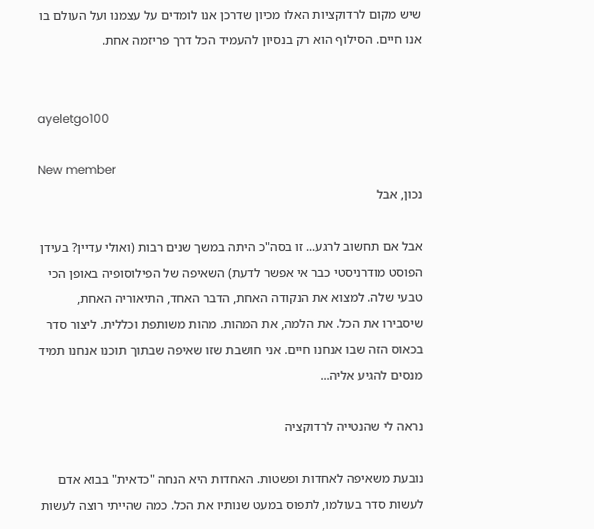שיש מקום לרדוקציות האלו מכיון שדרכן אנו לומדים על עצמנו ועל העולם בו אנו חיים. הסילוף הוא רק בנסיון להעמיד הכל דרך פריזמה אחת.


ayeletgo100

New member
נכון, אבל

אבל אם תחשוב לרגע... זו בסה"כ היתה במשך שנים רבות (ואולי עדיין? בעידן הפוסט מודרניסטי כבר אי אפשר לדעת) השאיפה של הפילוסופיה באופן הכי טבעי שלה. למצוא את הנקודה האחת, הדבר האחד, התיאוריה האחת, שיסבירו את הכל. את הלמה, את המהות. מהות משותפת וכללית. ליצור סדר בכאוס הזה שבו אנחנו חיים. אני חושבת שזו שאיפה שבתוך תוכנו אנחנו תמיד מנסים להגיע אליה...

נראה לי שהנטייה לרדוקציה

נובעת משאיפה לאחדות ופשטות. האחדות היא הנחה "כדאית" בבוא אדם לעשות סדר בעולמו, לתפוס במעט שנותיו את הכל. כמה שהייתי רוצה לעשות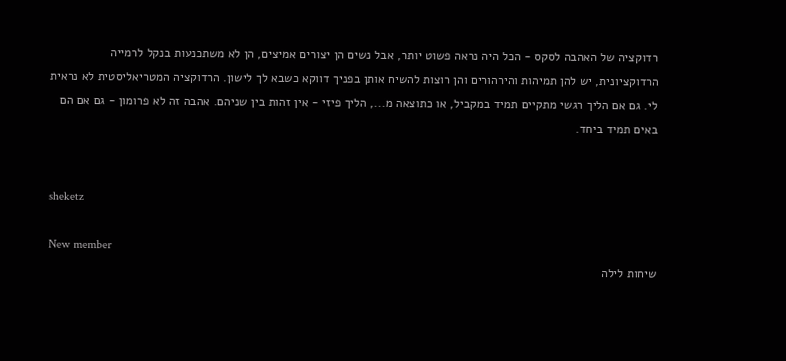רדוקציה של האהבה לסקס - הכל היה נראה פשוט יותר, אבל נשים הן יצורים אמיצים, הן לא משתכנעות בנקל לרמייה הרדוקציונית, יש להן תמיהות והירהורים והן רוצות להשיח אותן בפניך דווקא כשבא לך לישון. הרדוקציה המטריאליסטית לא נראית לי. גם אם הליך רגשי מתקיים תמיד במקביל, או כתוצאה מ..., הליך פיזי - אין זהות בין שניהם. אהבה זה לא פרומון - גם אם הם באים תמיד ביחד.


sheketz

New member
שיחות לילה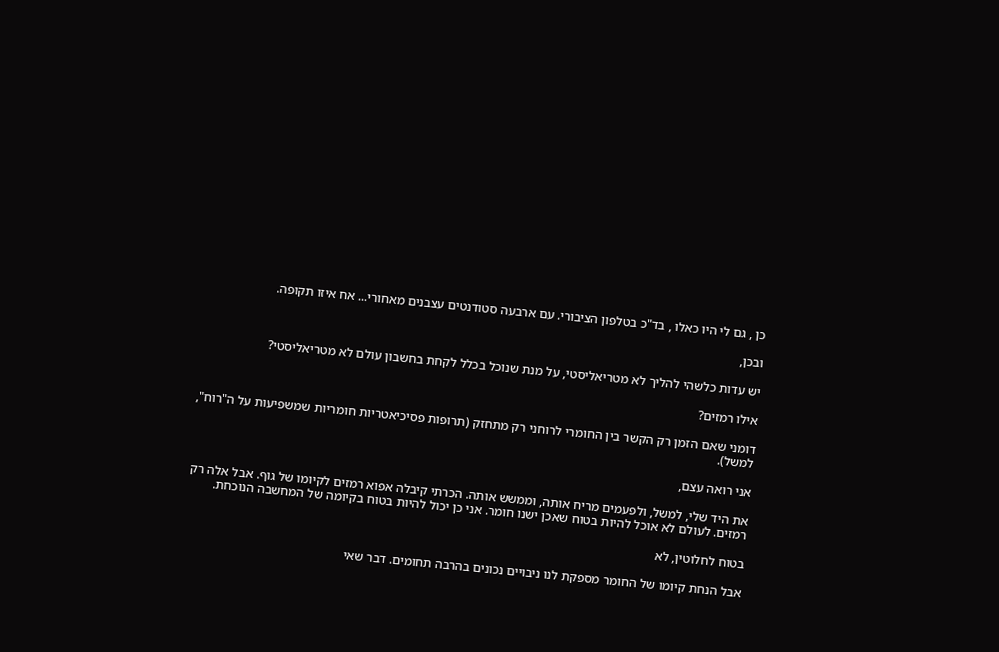כן , גם לי היו כאלו , בד"כ בטלפון הציבורי. עם ארבעה סטודנטים עצבנים מאחורי... אח איזו תקופה.

ובכן,

יש עדות כלשהי להליך לא מטריאליסטי, על מנת שנוכל בכלל לקחת בחשבון עולם לא מטריאליסטי?

אילו רמזים?

דומני שאם הזמן רק הקשר בין החומרי לרוחני רק מתחזק (תרופות פסיכיאטריות חומריות שמשפיעות על ה"רוח", למשל).

אני רואה עצם,

את היד שלי, למשל, ולפעמים מריח אותה, וממשש אותה. הכרתי קיבלה אפוא רמזים לקיומו של גוף. אבל אלה רק רמזים. לעולם לא אוכל להיות בטוח שאכן ישנו חומר. אני כן יכול להיות בטוח בקיומה של המחשבה הנוכחת.

בטוח לחלוטין, לא

אבל הנחת קיומו של החומר מספקת לנו ניבויים נכונים בהרבה תחומים. דבר שאי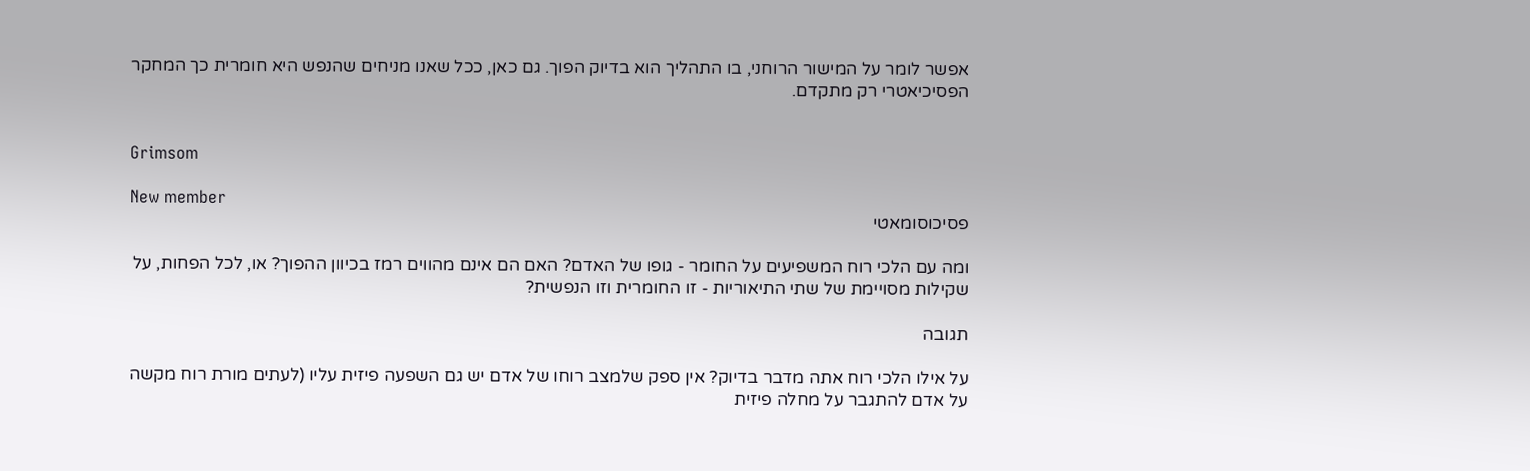אפשר לומר על המישור הרוחני, בו התהליך הוא בדיוק הפוך. גם כאן, ככל שאנו מניחים שהנפש היא חומרית כך המחקר הפסיכיאטרי רק מתקדם.


Grimsom

New member
פסיכוסומאטי

ומה עם הלכי רוח המשפיעים על החומר - גופו של האדם? האם הם אינם מהווים רמז בכיוון ההפוך? או, לכל הפחות, על שקילות מסויימת של שתי התיאוריות - זו החומרית וזו הנפשית?

תגובה

על אילו הלכי רוח אתה מדבר בדיוק? אין ספק שלמצב רוחו של אדם יש גם השפעה פיזית עליו (לעתים מורת רוח מקשה על אדם להתגבר על מחלה פיזית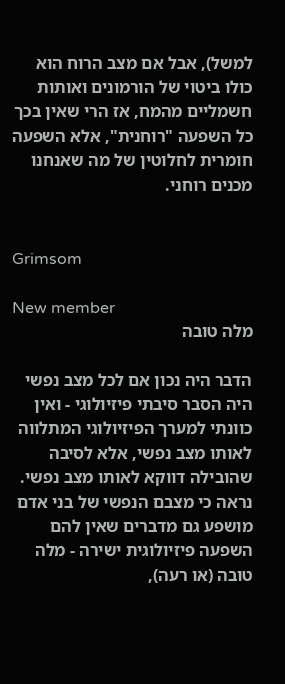למשל), אבל אם מצב הרוח הוא כולו ביטוי של הורמונים ואותות חשמליים מהמח, אז הרי שאין בכך כל השפעה "רוחנית", אלא השפעה חומרית לחלוטין של מה שאנחנו מכנים רוחני.


Grimsom

New member
מלה טובה

הדבר היה נכון אם לכל מצב נפשי היה הסבר סיבתי פיזיולוגי - ואין כוונתי למערך הפיזיולוגי המתלווה לאותו מצב נפשי, אלא לסיבה שהובילה דווקא לאותו מצב נפשי. נראה כי מצבם הנפשי של בני אדם מושפע גם מדברים שאין להם השפעה פיזיולוגית ישירה - מלה טובה (או רעה),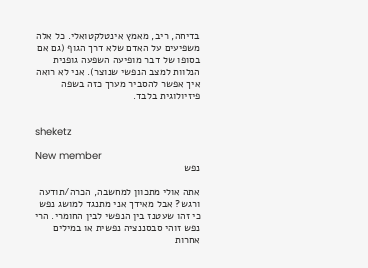בדיחה, ריב, מאמץ אינטלקטואלי. כל אלה משפיעים על האדם שלא דרך הגוף (גם אם בסופו של דבר מופיעה השפעה גופנית הנלוות למצב הנפשי שנוצר). אני לא רואה איך אפשר להסביר מערך כזה בשפה פיזיולוגית בלבד.


sheketz

New member
נפש

אתה אולי מתכוון למחשבה, הכרה/תודעה ורגש? אבל מאידך אני מתנגד למושג נפש כי זהו שעטנז בין הנפשי לבין החומרי. הרי נפש זוהי סבסננציה נפשית או במילים אחרות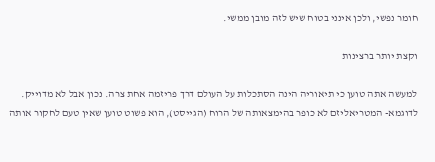חומר נפשי, ולכן אינני בטוח שיש לזה מובן ממשי.

וקצת יותר ברצינות

למעשה אתה טוען כי תיאוריה הינה הסתכלות על העולם דרך פריזמה אחת צרה. נכון אבל לא מדוייק. לדוגמא- המטריאליזם לא כופר בהימצאותה של הרוח (הגייסט), הוא פשוט טוען שאין טעם לחקור אותה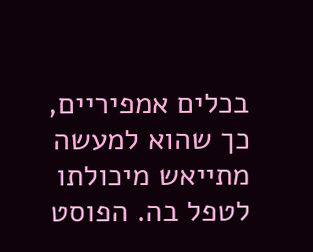בכלים אמפיריים, כך שהוא למעשה מתייאש מיכולתו לטפל בה. הפוסט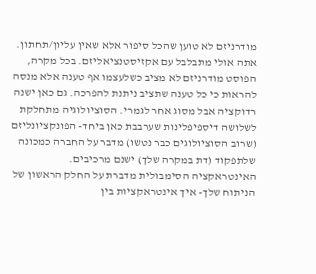מודרניזם לא טוען שהכל סיפור אלא שאין עליון/תחתון. אתה אולי מתבלבל עם אקזיסטנציאליזם. בכל מקרה, הפוסט מודרניזם לא מציב כשלעצמו אף טענה אלא מנסה להראות כי כל טענה שתציב ניתנת להפרכה. גם כאן ישנה רדוקציה אבל מסוג אחר לגמרי. הסוציולוגיה מתחלקת לשלושה דיספיפלינות שערבבת כאן ביחד- הפונקציונליזם (שרוב הסוציולוגים כבר נטשו) מדבר על החברה כמכונה שלתפקוד (דת במקרה שלך) ישנם מרכיבים. האינטראקציה הסימבולית מדברת על החלק הראשון של הניתוח שלך- איך אינטראקציות בין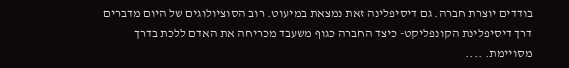בודדים יוצרת חברה. גם דיסיפלינה זאת נמצאת במיעוט. רוב הסוציולוגים של היום מדברים דרך דיסיפלינת הקונפליקט- כיצד החברה כגוף משעבד מכריחה את האדם ללכת בדרך מסויימת. ....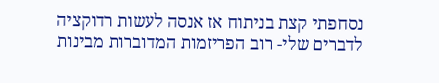נסחפתי קצת בניתוח אז אנסה לעשות רדוקציה לדברים שלי- רוב הפריזמות המדוברות מבינות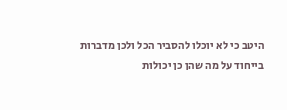היטב כי לא יוכלו להסביר הכל ולכן מדברות בייחוד על מה שהן כן יכולות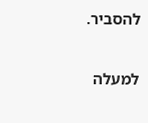להסביר.

למעלה